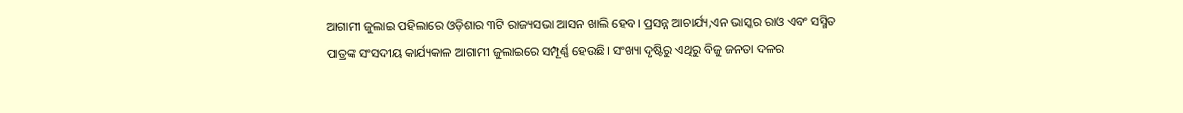ଆଗାମୀ ଜୁଲାଇ ପହିଲାରେ ଓଡ଼ିଶାର ୩ଟି ରାଜ୍ୟସଭା ଆସନ ଖାଲି ହେବ। ପ୍ରସନ୍ନ ଆଚାର୍ଯ୍ୟ,ଏନ ଭାସ୍କର ରାଓ ଏବଂ ସସ୍ମିତ ପାତ୍ରଙ୍କ ସଂସଦୀୟ କାର୍ଯ୍ୟକାଳ ଆଗାମୀ ଜୁଲାଇରେ ସମ୍ପୂର୍ଣ୍ଣ ହେଉଛି। ସଂଖ୍ୟା ଦୃଷ୍ଟିରୁ ଏଥିରୁ ବିଜୁ ଜନତା ଦଳର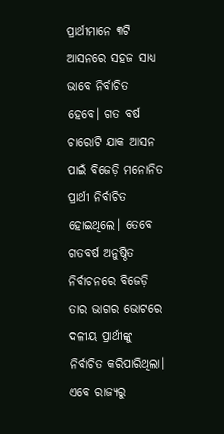ପ୍ରାର୍ଥୀମାନେ ୩ଟି ଆସନରେ ସହଜ ସାଧ୍ୟ ଭାବେ ନିର୍ବାଚିତ ହେବେ। ଗତ ବର୍ଷ ଚାରୋଟି ଯାକ ଆସନ ପାଇଁ ବିଜେଡ଼ି ମନୋନିତ ପ୍ରାର୍ଥୀ ନିର୍ବାଚିତ ହୋଇଥିଲେ। ତେବେ ଗତବର୍ଷ ଅନୁଷ୍ଠିତ ନିର୍ବାଚନରେ ବିଜେଡ଼ି ତାର ଭାଗର ଭୋଟରେ ଦଳୀୟ ପ୍ରାର୍ଥୀଙ୍କୁ ନିର୍ବାଚିତ କରିପାରିଥିଲା।
ଏବେ ରାଜ୍ୟରୁ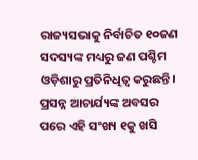ରାଜ୍ୟସଭାକୁ ନିର୍ବାଚିତ ୧୦ଜଣ ସଦସ୍ୟଙ୍କ ମଧ୍ୟରୁ ଜଣ ପଶ୍ଚିମ ଓଡ଼ିଶାରୁ ପ୍ରତିନିଧିତ୍ବ କରୁଛନ୍ତି। ପ୍ରସନ୍ନ ଆଚାର୍ଯ୍ୟଙ୍କ ଅବସର ପରେ ଏହି ସଂଖ୍ୟ ୧କୁ ଖସି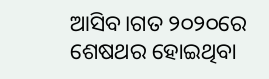ଆସିବ।ଗତ ୨୦୨୦ରେ ଶେଷଥର ହୋଇଥିବା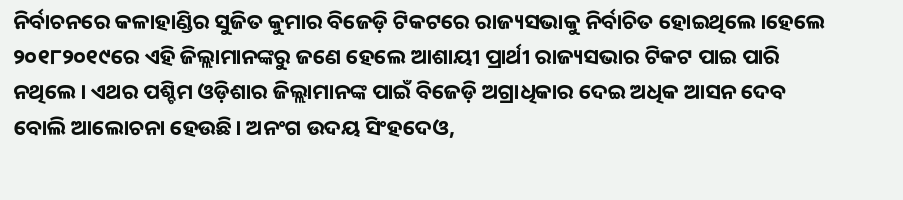ନିର୍ବାଚନରେ କଳାହାଣ୍ଡିର ସୁଜିତ କୁମାର ବିଜେଡ଼ି ଟିକଟରେ ରାଜ୍ୟସଭାକୁ ନିର୍ବାଚିତ ହୋଇଥିଲେ।ହେଲେ ୨୦୧୮୨୦୧୯ରେ ଏହି ଜିଲ୍ଲାମାନଙ୍କରୁ ଜଣେ ହେଲେ ଆଶାୟୀ ପ୍ରାର୍ଥୀ ରାଜ୍ୟସଭାର ଟିକଟ ପାଇ ପାରି ନଥିଲେ। ଏଥର ପଶ୍ଚିମ ଓଡ଼ିଶାର ଜିଲ୍ଲାମାନଙ୍କ ପାଇଁ ବିଜେଡ଼ି ଅଗ୍ରାଧିକାର ଦେଇ ଅଧିକ ଆସନ ଦେବ ବୋଲି ଆଲୋଚନା ହେଉଛି। ଅନଂଗ ଉଦୟ ସିଂହଦେଓ,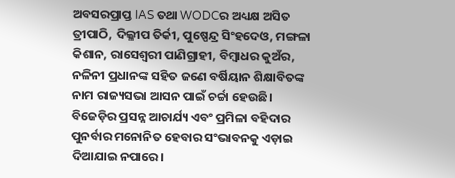ଅବସରପ୍ରାପ୍ତ IAS ତଥା WODCର ଅଧ୍ୟକ୍ଷ ଅସିତ ତ୍ରୀପାଠି, ଦିଲ୍ଳୀପ ତିର୍କୀ, ପୁଷ୍ପେନ୍ଦ୍ର ସିଂହଦେଓ, ମଙ୍ଗଳା କିଶାନ, ରାସେଶ୍ୱରୀ ପାଣିଗ୍ରାହୀ, ବିମ୍ବାଧର କୁଅଁର, ନଳିନୀ ପ୍ରଧାନଙ୍କ ସହିତ ଜଣେ ବର୍ଷିୟାନ ଶିକ୍ଷାବିତଙ୍କ ନାମ ରାଜ୍ୟସଭା ଆସନ ପାଇଁ ଚର୍ଚ୍ଚା ହେଉଛି। ବିଜେଡ଼ିର ପ୍ରସନ୍ନ ଆଚାର୍ଯ୍ୟ ଏବଂ ପ୍ରମିଳା ବହିଦାର ପୁନର୍ବାର ମନୋନିତ ହେବାର ସଂଭାବନକୁ ଏଡ଼ାଇ ଦିଆଯାଇ ନପାରେ।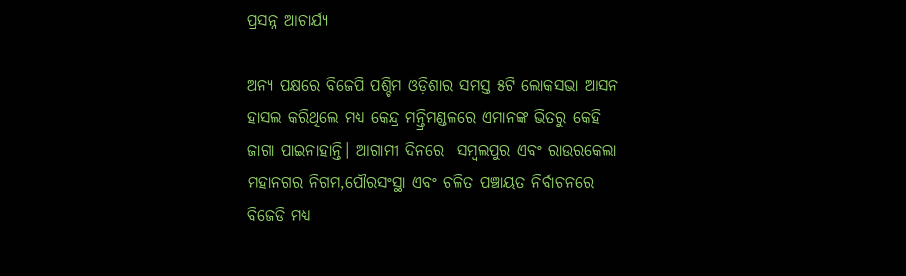ପ୍ରସନ୍ନ ଆଚାର୍ଯ୍ୟ

ଅନ୍ୟ ପକ୍ଷରେ ବିଜେପି ପଶ୍ଚିମ ଓଡ଼ିଶାର ସମସ୍ତ ୫ଟି ଲୋକସଭା ଆସନ ହାସଲ କରିଥିଲେ ମଧ୍ୟ କେନ୍ଦ୍ର ମନ୍ତ୍ରିମଣ୍ଡଳରେ ଏମାନଙ୍କ ଭିତରୁ କେହି ଜାଗା ପାଇନାହାନ୍ତି। ଆଗାମୀ ଦିନରେ  ସମ୍ବଲପୁର ଏବଂ ରାଉରକେଲା ମହାନଗର ନିଗମ,ପୌରସଂସ୍ଥା ଏବଂ ଚଳିତ ପଞ୍ଚାୟତ ନିର୍ବାଚନରେ ବିଜେଡି ମଧ୍ୟ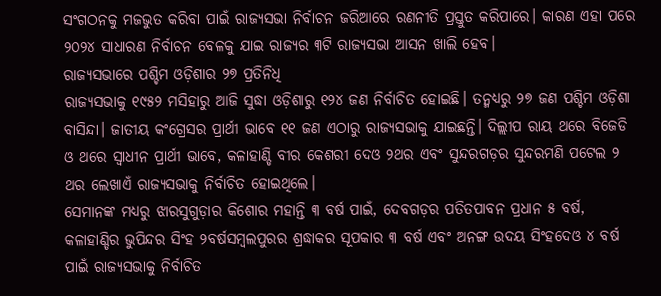ସଂଗଠନକୁ ମଜଭୁତ କରିବା ପାଇଁ ରାଜ୍ୟସଭା ନିର୍ବାଚନ ଜରିଆରେ ରଣନୀତି ପ୍ରସ୍ତୁତ କରିପାରେ। କାରଣ ଏହା ପରେ ୨୦୨୪ ସାଧାରଣ ନିର୍ବାଚନ ବେଳକୁ ଯାଇ ରାଜ୍ୟର ୩ଟି ରାଜ୍ୟସଭା ଆସନ ଖାଲି ହେବ।
ରାଜ୍ୟସଭାରେ ପଶ୍ଚିମ ଓଡ଼ିଶାର ୨୭ ପ୍ରତିନିଧି
ରାଜ୍ୟସଭାକୁ ୧୯୫୨ ମସିହାରୁ ଆଜି ସୁଦ୍ଧା ଓଡ଼ିଶାରୁ ୧୨୪ ଜଣ ନିର୍ବାଚିତ ହୋଇଛି। ତନ୍ମଧ୍ୟରୁ ୨୭ ଜଣ ପଶ୍ଚିମ ଓଡ଼ିଶା ବାସିନ୍ଦା। ଜାତୀୟ କଂଗ୍ରେସର ପ୍ରାର୍ଥୀ ଭାବେ ୧୧ ଜଣ ଏଠାରୁ ରାଜ୍ୟସଭାକୁ ଯାଇଛନ୍ତି। ଦିଲ୍ଲୀପ ରାୟ ଥରେ ବିଜେଡି ଓ ଥରେ ସ୍ଵାଧୀନ ପ୍ରାର୍ଥୀ ଭାବେ, କଳାହାଣ୍ଡି ବୀର କେଶରୀ ଦେଓ ୨ଥର ଏବଂ ସୁନ୍ଦରଗଡ଼ର ସୁନ୍ଦରମଣି ପଟେଲ ୨ ଥର ଲେଖାଏଁ ରାଜ୍ୟସଭାକୁ ନିର୍ବାଚିତ ହୋଇଥିଲେ।
ସେମାନଙ୍କ ମଧ୍ୟରୁ ଝାରସୁଗୁଡ଼ାର କିଶୋର ମହାନ୍ତି ୩ ବର୍ଷ ପାଇଁ, ଦେବଗଡ଼ର ପତିତପାବନ ପ୍ରଧାନ ୫ ବର୍ଷ, କଳାହାଣ୍ଡିର ଭୁପିନ୍ଦର ସିଂହ ୨ବର୍ଷସମ୍ବଲପୁରର ଶ୍ରଦ୍ଧାକର ସୂପକାର ୩ ବର୍ଷ ଏବଂ ଅନଙ୍ଗ ଉଦୟ ସିଂହଦେଓ ୪ ବର୍ଷ ପାଇଁ ରାଜ୍ୟସଭାକୁ ନିର୍ବାଚିତ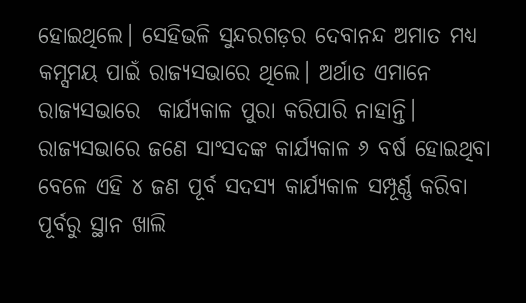ହୋଇଥିଲେ। ସେହିଭଳି ସୁନ୍ଦରଗଡ଼ର ଦେବାନନ୍ଦ ଅମାତ ମଧ୍ୟ କମ୍ସମୟ ପାଇଁ ରାଜ୍ୟସଭାରେ ଥିଲେ। ଅର୍ଥାତ ଏମାନେ ରାଜ୍ୟସଭାରେ  କାର୍ଯ୍ୟକାଳ ପୁରା କରିପାରି ନାହାନ୍ତି। ରାଜ୍ୟସଭାରେ ଜଣେ ସାଂସଦଙ୍କ କାର୍ଯ୍ୟକାଳ ୬ ବର୍ଷ ହୋଇଥିବା ବେଳେ ଏହି ୪ ଜଣ ପୂର୍ବ ସଦସ୍ୟ କାର୍ଯ୍ୟକାଳ ସମ୍ପୂର୍ଣ୍ଣ କରିବା ପୂର୍ବରୁ ସ୍ଥାନ ଖାଲି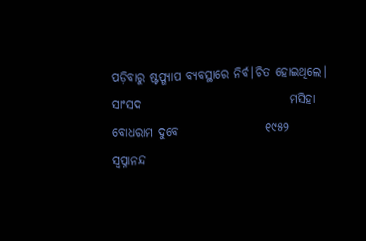ପଡ଼ିବାରୁ ଷ୍ଟପ୍ଗ୍ୟାପ ବ୍ୟବସ୍ଥାରେ ନିର୍ବ।ଚିତ ହୋଇଥିଲେ।
ସାଂସଦ                               ମସିହା
ବୋଧରାମ ଦୁବେ                  ୧୯୫୨
ସ୍ଵପ୍ନାନନ୍ଦ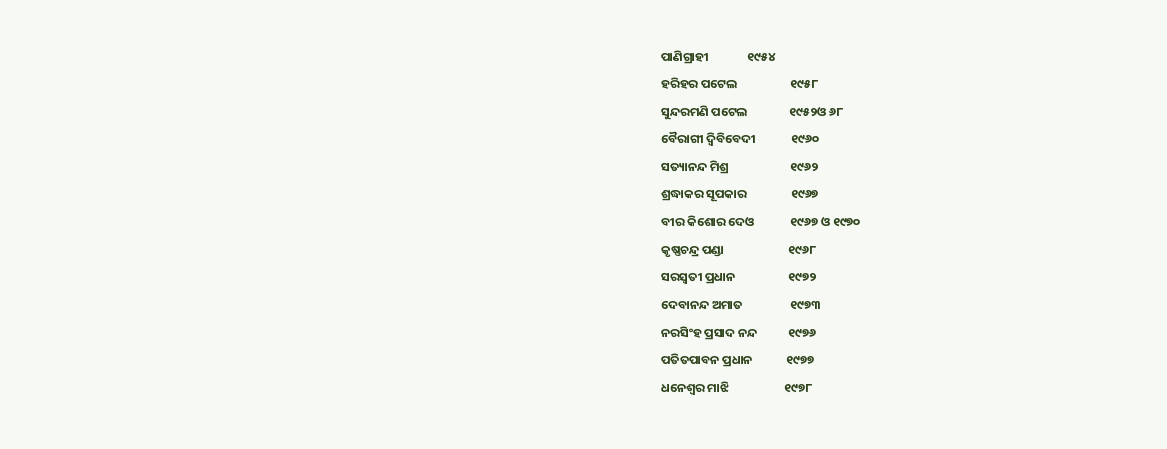ପାଣିଗ୍ରାହୀ              ୧୯୫୪
ହରିହର ପଟେଲ                   ୧୯୫୮
ସୁନ୍ଦରମଣି ପଟେଲ               ୧୯୫୨ଓ ୬୮
ବୈରାଗୀ ଦ୍ୱିବିବେଦୀ             ୧୯୬୦
ସତ୍ୟାନନ୍ଦ ମିଶ୍ର                      ୧୯୬୨
ଶ୍ରଦ୍ଧାକର ସୂପକାର                ୧୯୬୭
ବୀର କିଶୋର ଦେଓ             ୧୯୬୭ ଓ ୧୯୭୦
କୃଷ୍ଣଚନ୍ଦ୍ର ପଣ୍ଡା                       ୧୯୬୮
ସରସ୍ଵତୀ ପ୍ରଧାନ                   ୧୯୭୨
ଦେବାନନ୍ଦ ଅମାତ                 ୧୯୭୩
ନରସିଂହ ପ୍ରସାଦ ନନ୍ଦ           ୧୯୭୬
ପତିତପାବନ ପ୍ରଧାନ            ୧୯୭୭
ଧନେଶ୍ୱର ମାଝି                    ୧୯୭୮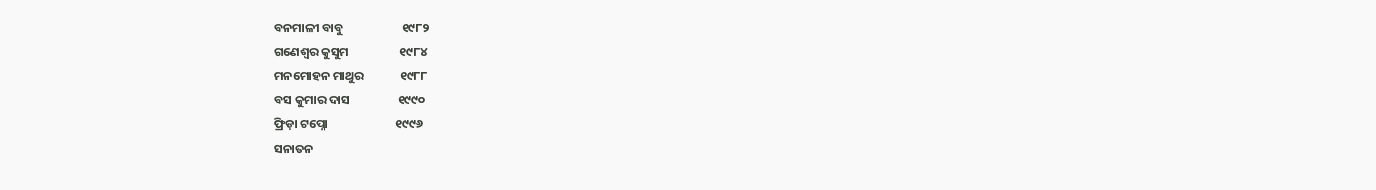ବନମାଳୀ ବାବୁ                     ୧୯୮୨
ଗଣେଶ୍ୱର କୁସୁମ                  ୧୯୮୪
ମନମୋହନ ମାଥୁର             ୧୯୮୮
ବସ କୁମାର ଦାସ                 ୧୯୯୦
ଫ୍ରିଡ଼ା ଟପ୍ନୋ                        ୧୯୯୬
ସନାତନ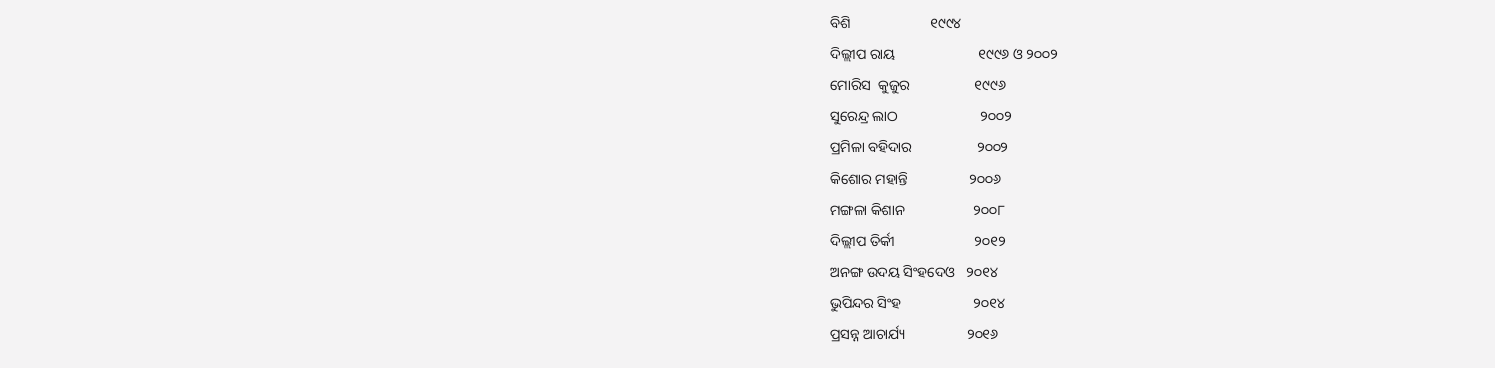ବିଶି                      ୧୯୯୪
ଦିଲ୍ଲୀପ ରାୟ                       ୧୯୯୬ ଓ ୨୦୦୨
ମୋରିସ  କୁଜୁର                  ୧୯୯୬
ସୁରେନ୍ଦ୍ର ଲାଠ                       ୨୦୦୨
ପ୍ରମିଳା ବହିଦାର                  ୨୦୦୨
କିଶୋର ମହାନ୍ତି                 ୨୦୦୬
ମଙ୍ଗଳା କିଶାନ                   ୨୦୦୮
ଦିଲ୍ଲୀପ ତିର୍କୀ                      ୨୦୧୨
ଅନଙ୍ଗ ଉଦୟ ସିଂହଦେଓ   ୨୦୧୪
ଭୁପିନ୍ଦର ସିଂହ                    ୨୦୧୪
ପ୍ରସନ୍ନ ଆଚାର୍ଯ୍ୟ                 ୨୦୧୬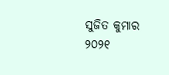ସୁଜିତ କୁମାର                    ୨୦୨୧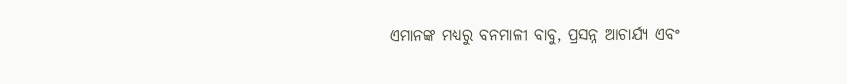ଏମାନଙ୍କ ମଧ୍ୟରୁ ବନମାଳୀ ବାବୁ, ପ୍ରସନ୍ନ ଆଚାର୍ଯ୍ୟ ଏବଂ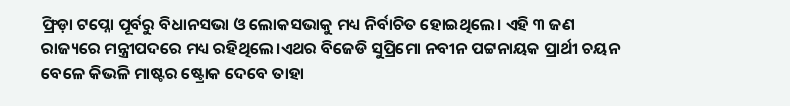ଫ୍ରିଡ଼ା ଟପ୍ନୋ ପୂର୍ବରୁ ବିଧାନସଭା ଓ ଲୋକସଭାକୁ ମଧ୍ୟ ନିର୍ବାଚିତ ହୋଇଥିଲେ। ଏହି ୩ ଜଣ ରାଜ୍ୟରେ ମନ୍ତ୍ରୀପଦରେ ମଧ୍ୟ ରହିଥିଲେ।ଏଥର ବିଜେଡି ସୁପ୍ରିମୋ ନବୀନ ପଟ୍ଟନାୟକ ପ୍ରାର୍ଥୀ ଚୟନ ବେଳେ କିଭଳି ମାଷ୍ଟର ଷ୍ଟ୍ରୋକ ଦେବେ ତାହା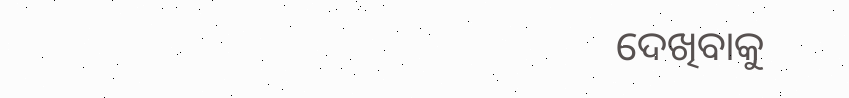ଦେଖିବାକୁ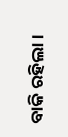ବାକି ରହିଲା।